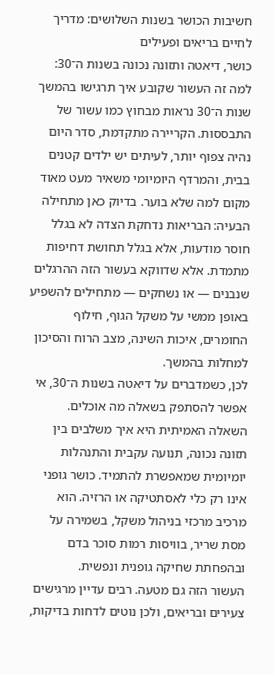חשיבות הכושר בשנות השלושים: מדריך לחיים בריאים ופעילים
כושר, דיאטה ותזונה נכונה בשנות ה־30: למה זה העשור שקובע איך תרגישו בהמשך
שנות ה־30 נראות מבחוץ כמו עשור של התבססות. הקריירה מתקדמת, סדר היום נהיה צפוף יותר, לעיתים יש ילדים קטנים בבית, והמרדף היומיומי משאיר מעט מאוד מקום למה שלא בוער. בדיוק כאן מתחילה הבעיה: הבריאות נדחקת הצדה לא בגלל חוסר מודעות, אלא בגלל תחושת דחיפות מתמדת. אלא שדווקא בעשור הזה ההרגלים שנבנים — או נשחקים — מתחילים להשפיע באופן ממשי על משקל הגוף, חילוף החומרים, איכות השינה, מצב הרוח והסיכון למחלות בהמשך.
לכן, כשמדברים על דיאטה בשנות ה־30, אי אפשר להסתפק בשאלה מה אוכלים. השאלה האמיתית היא איך משלבים בין תזונה נכונה, תנועה עקבית והתנהלות יומיומית שמאפשרת להתמיד. כושר גופני אינו רק כלי לאסתטיקה או הרזיה. הוא מרכיב מרכזי בניהול משקל, בשמירה על מסת שריר, בוויסות רמות סוכר בדם ובהפחתת שחיקה גופנית ונפשית.
העשור הזה גם מטעה. רבים עדיין מרגישים צעירים ובריאים, ולכן נוטים לדחות בדיקות,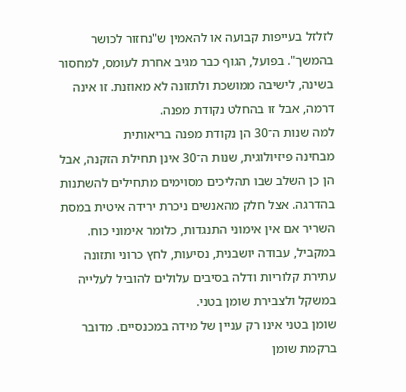לזלזל בעייפות קבועה או להאמין ש"נחזור לכושר בהמשך". בפועל, הגוף כבר מגיב אחרת לעומס, למחסור בשינה, לישיבה ממושכת ולתזונה לא מאוזנת. זו אינה דרמה, אבל זו בהחלט נקודת מפנה.
למה שנות ה־30 הן נקודת מפנה בריאותית
מבחינה פיזיולוגית, שנות ה־30 אינן תחילת הזקנה, אבל הן כן השלב שבו תהליכים מסוימים מתחילים להשתנות בהדרגה. אצל חלק מהאנשים ניכרת ירידה איטית במסת השריר אם אין אימוני התנגדות, כלומר אימוני כוח. במקביל, עבודה יושבנית, נסיעות, לחץ כרוני ותזונה עתירת קלוריות ודלה בסיבים עלולים להוביל לעלייה במשקל ולצבירת שומן בטני.
שומן בטני אינו רק עניין של מידה במכנסיים. מדובר ברקמת שומן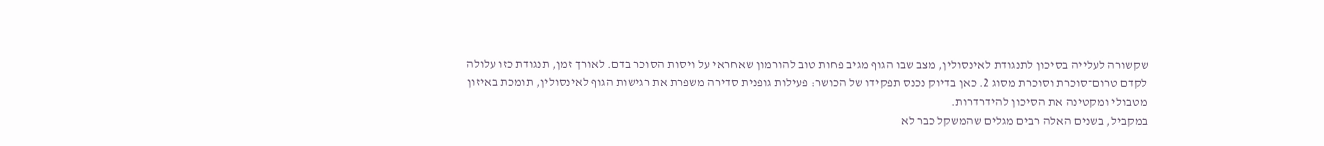שקשורה לעלייה בסיכון לתנגודת לאינסולין, מצב שבו הגוף מגיב פחות טוב להורמון שאחראי על ויסות הסוכר בדם. לאורך זמן, תנגודת כזו עלולה לקדם טרום־סוכרת וסוכרת מסוג 2. כאן בדיוק נכנס תפקידו של הכושר: פעילות גופנית סדירה משפרת את רגישות הגוף לאינסולין, תומכת באיזון מטבולי ומקטינה את הסיכון להידרדרות.
במקביל, בשנים האלה רבים מגלים שהמשקל כבר לא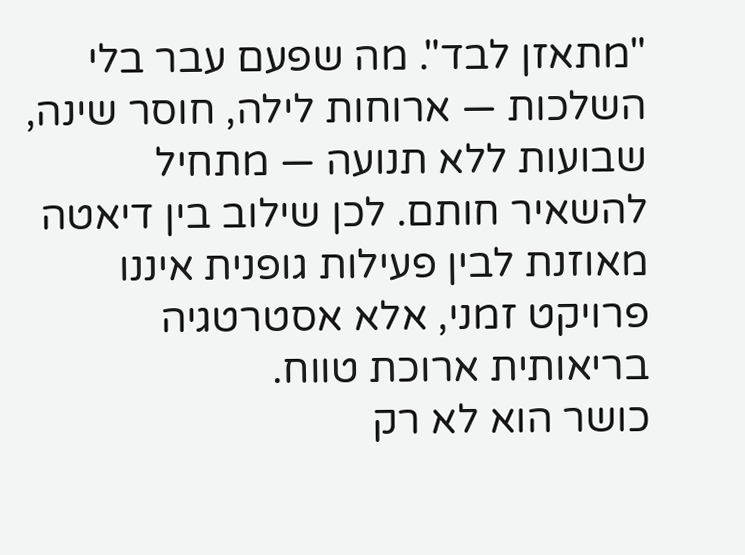"מתאזן לבד". מה שפעם עבר בלי השלכות — ארוחות לילה, חוסר שינה, שבועות ללא תנועה — מתחיל להשאיר חותם. לכן שילוב בין דיאטה מאוזנת לבין פעילות גופנית איננו פרויקט זמני, אלא אסטרטגיה בריאותית ארוכת טווח.
כושר הוא לא רק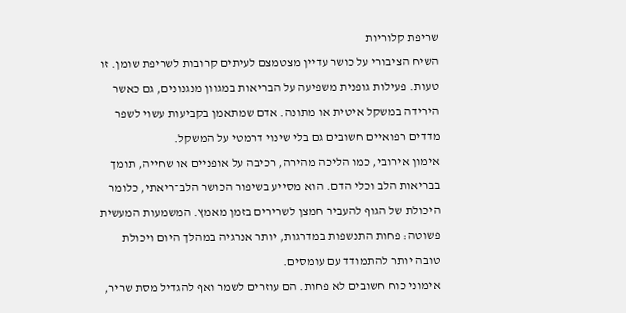שריפת קלוריות
השיח הציבורי על כושר עדיין מצטמצם לעיתים קרובות לשריפת שומן. זו טעות. פעילות גופנית משפיעה על הבריאות במגוון מנגנונים, גם כאשר הירידה במשקל איטית או מתונה. אדם שמתאמן בקביעות עשוי לשפר מדדים רפואיים חשובים גם בלי שינוי דרמטי על המשקל.
אימון אירובי, כמו הליכה מהירה, רכיבה על אופניים או שחייה, תומך בבריאות הלב וכלי הדם. הוא מסייע בשיפור הכושר הלב־ריאתי, כלומר היכולת של הגוף להעביר חמצן לשרירים בזמן מאמץ. המשמעות המעשית פשוטה: פחות התנשפות במדרגות, יותר אנרגיה במהלך היום ויכולת טובה יותר להתמודד עם עומסים.
אימוני כוח חשובים לא פחות. הם עוזרים לשמר ואף להגדיל מסת שריר,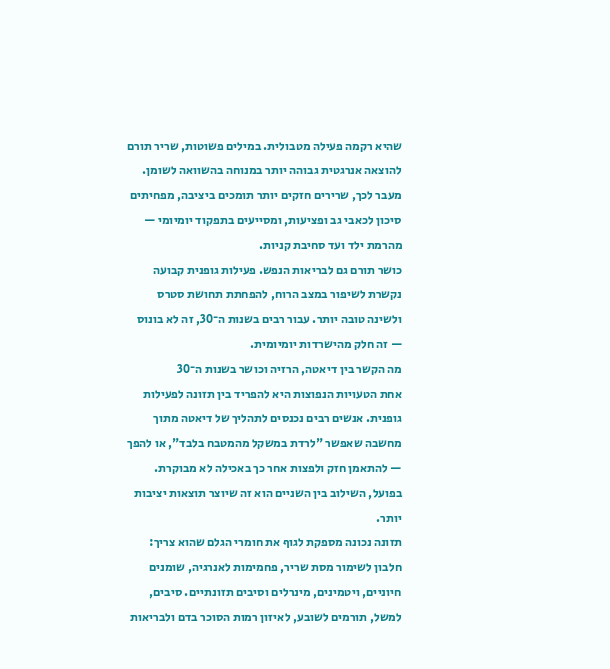שהיא רקמה פעילה מטבולית. במילים פשוטות, שריר תורם להוצאה אנרגטית גבוהה יותר במנוחה בהשוואה לשומן. מעבר לכך, שרירים חזקים יותר תומכים ביציבה, מפחיתים סיכון לכאבי גב ופציעות, ומסייעים בתפקוד יומיומי — מהרמת ילד ועד סחיבת קניות.
כושר תורם גם לבריאות הנפש. פעילות גופנית קבועה נקשרת לשיפור במצב הרוח, להפחתת תחושת סטרס ולשינה טובה יותר. עבור רבים בשנות ה־30, זה לא בונוס — זה חלק מהישרדות יומיומית.
מה הקשר בין דיאטה, הרזיה וכושר בשנות ה־30
אחת הטעויות הנפוצות היא להפריד בין תזונה לפעילות גופנית. אנשים רבים נכנסים לתהליך של דיאטה מתוך מחשבה שאפשר "לרדת במשקל מהמטבח בלבד", או להפך — להתאמן חזק ולפצות אחר כך באכילה לא מבוקרת. בפועל, השילוב בין השניים הוא זה שיוצר תוצאות יציבות יותר.
תזונה נכונה מספקת לגוף את חומרי הגלם שהוא צריך: חלבון לשימור מסת שריר, פחמימות לאנרגיה, שומנים חיוניים, ויטמינים, מינרלים וסיבים תזונתיים. סיבים, למשל, תורמים לשובע, לאיזון רמות הסוכר בדם ולבריאות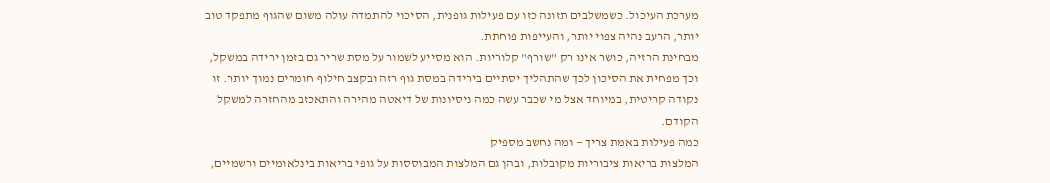מערכת העיכול. כשמשלבים תזונה כזו עם פעילות גופנית, הסיכוי להתמדה עולה משום שהגוף מתפקד טוב יותר, הרעב נהיה צפוי יותר, והעייפות פוחתת.
מבחינת הרזיה, כושר אינו רק "שורף" קלוריות. הוא מסייע לשמור על מסת שריר גם בזמן ירידה במשקל, וכך מפחית את הסיכון לכך שהתהליך יסתיים בירידה במסת גוף רזה ובקצב חילוף חומרים נמוך יותר. זו נקודה קריטית, במיוחד אצל מי שכבר עשה כמה ניסיונות של דיאטה מהירה והתאכזב מהחזרה למשקל הקודם.
כמה פעילות באמת צריך — ומה נחשב מספיק
המלצות בריאות ציבוריות מקובלות, ובהן גם המלצות המבוססות על גופי בריאות בינלאומיים ורשמיים,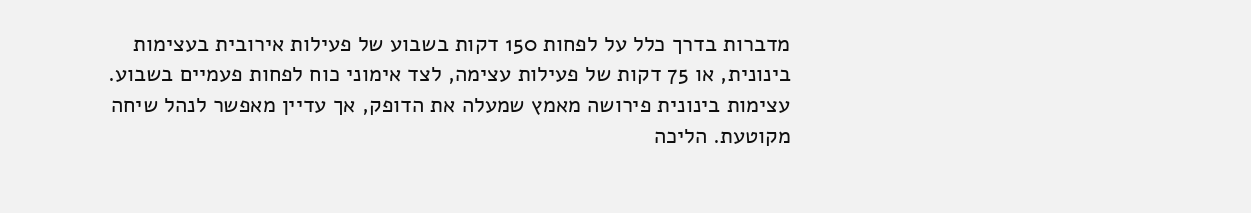מדברות בדרך כלל על לפחות 150 דקות בשבוע של פעילות אירובית בעצימות בינונית, או 75 דקות של פעילות עצימה, לצד אימוני כוח לפחות פעמיים בשבוע. עצימות בינונית פירושה מאמץ שמעלה את הדופק, אך עדיין מאפשר לנהל שיחה מקוטעת. הליכה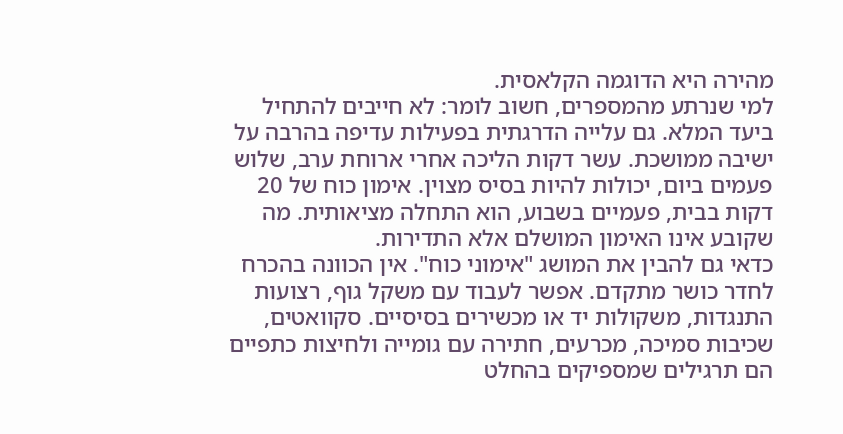מהירה היא הדוגמה הקלאסית.
למי שנרתע מהמספרים, חשוב לומר: לא חייבים להתחיל ביעד המלא. גם עלייה הדרגתית בפעילות עדיפה בהרבה על ישיבה ממושכת. עשר דקות הליכה אחרי ארוחת ערב, שלוש פעמים ביום, יכולות להיות בסיס מצוין. אימון כוח של 20 דקות בבית, פעמיים בשבוע, הוא התחלה מציאותית. מה שקובע אינו האימון המושלם אלא התדירות.
כדאי גם להבין את המושג "אימוני כוח". אין הכוונה בהכרח לחדר כושר מתקדם. אפשר לעבוד עם משקל גוף, רצועות התנגדות, משקולות יד או מכשירים בסיסיים. סקוואטים, שכיבות סמיכה, מכרעים, חתירה עם גומייה ולחיצות כתפיים הם תרגילים שמספיקים בהחלט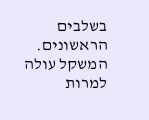בשלבים הראשונים.
המשקל עולה למרות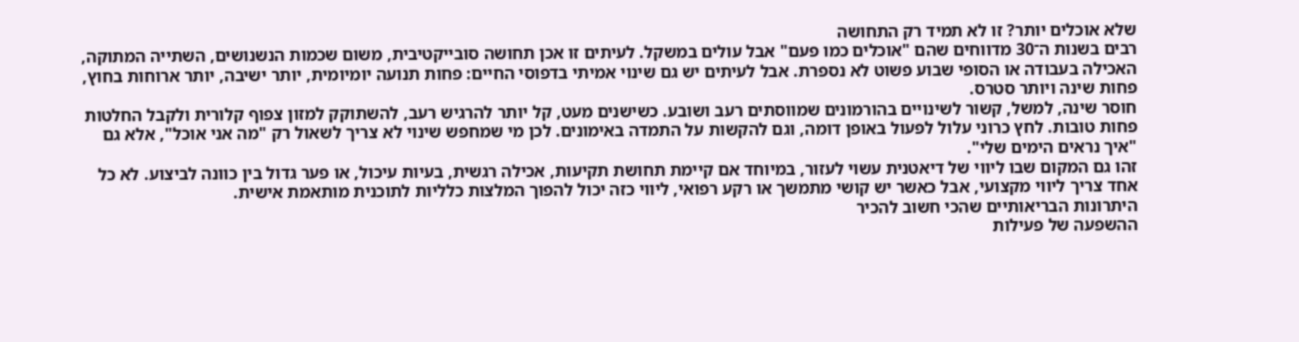שלא אוכלים יותר? זו לא תמיד רק התחושה
רבים בשנות ה־30 מדווחים שהם "אוכלים כמו פעם" אבל עולים במשקל. לעיתים זו אכן תחושה סובייקטיבית, משום שכמות הנשנושים, השתייה המתוקה, האכילה בעבודה או הסופי שבוע פשוט לא נספרת. אבל לעיתים יש גם שינוי אמיתי בדפוסי החיים: פחות תנועה יומיומית, יותר ישיבה, יותר ארוחות בחוץ, פחות שינה ויותר סטרס.
חוסר שינה, למשל, קשור לשינויים בהורמונים שמווסתים רעב ושובע. כשישנים מעט, קל יותר להרגיש רעב, להשתוקק למזון צפוף קלורית ולקבל החלטות פחות טובות. לחץ כרוני עלול לפעול באופן דומה, וגם להקשות על התמדה באימונים. לכן מי שמחפש שינוי לא צריך לשאול רק "מה אני אוכל", אלא גם "איך נראים הימים שלי".
זהו גם המקום שבו ליווי של דיאטנית עשוי לעזור, במיוחד אם קיימת תחושת תקיעות, אכילה רגשית, בעיות עיכול, או פער גדול בין כוונה לביצוע. לא כל אחד צריך ליווי מקצועי, אבל כאשר יש קושי מתמשך או רקע רפואי, ליווי כזה יכול להפוך המלצות כלליות לתוכנית מותאמת אישית.
היתרונות הבריאותיים שהכי חשוב להכיר
ההשפעה של פעילות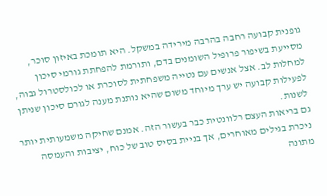גופנית קבועה רחבה בהרבה מירידה במשקל. היא תומכת באיזון סוכר, מסייעת בשיפור פרופיל השומנים בדם, ותורמת להפחתת גורמי סיכון למחלות לב. אצל אנשים עם נטייה משפחתית לסוכרת או לכולסטרול גבוה, לפעילות קבועה יש ערך מיוחד משום שהיא נותנת מענה לגורם סיכון שניתן לשנות.
גם בריאות העצם רלוונטית כבר בעשור הזה. אמנם שחיקה משמעותית יותר ניכרת בגילים מאוחרים, אך בניית בסיס טוב של כוח, יציבות והעמסה מתונה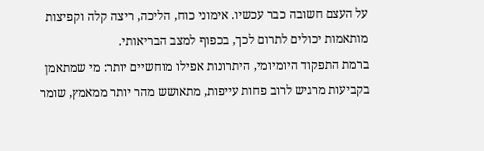על העצם חשובה כבר עכשיו. אימוני כוח, הליכה, ריצה קלה וקפיצות מותאמות יכולים לתרום לכך, בכפוף למצב הבריאותי.
ברמת התפקוד היומיומי, היתרונות אפילו מוחשיים יותר: מי שמתאמן בקביעות מרגיש לרוב פחות עייפות, מתאושש מהר יותר ממאמץ, שומר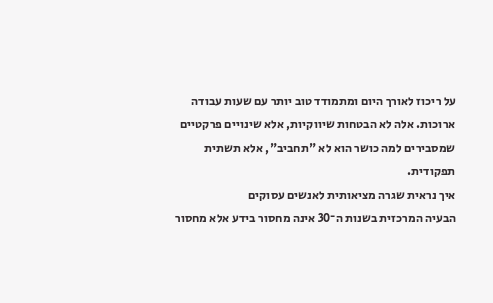על ריכוז לאורך היום ומתמודד טוב יותר עם שעות עבודה ארוכות. אלה לא הבטחות שיווקיות, אלא שינויים פרקטיים שמסבירים למה כושר הוא לא "תחביב", אלא תשתית תפקודית.
איך נראית שגרה מציאותית לאנשים עסוקים
הבעיה המרכזית בשנות ה־30 אינה מחסור בידע אלא מחסור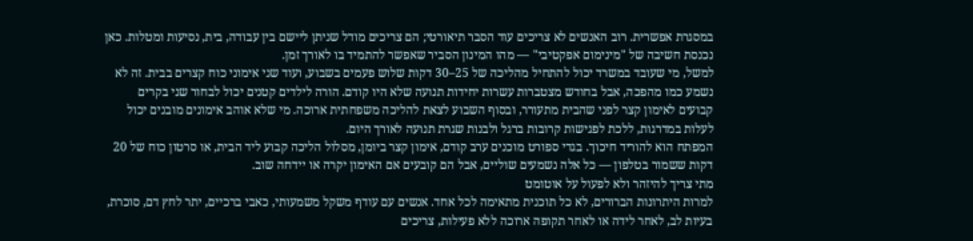במסגרת אפשרית. רוב האנשים לא צריכים עוד הסבר תיאורטי; הם צריכים מודל שניתן ליישם בין עבודה, בית, נסיעות ומטלות. כאן נכנסת חשיבה של "מינימום אפקטיבי" — מהו המינון הסביר שאפשר להתמיד בו לאורך זמן.
למשל, מי שעובד במשרד יכול להתחיל מהליכה של 25–30 דקות שלוש פעמים בשבוע, ועוד שני אימוני כוח קצרים בבית. זה לא נשמע כמו מהפכה, אבל בחודש מצטברות עשרות יחידות תנועה שלא היו קודם. הורה לילדים קטנים יכול לבחור שני בקרים קבועים לאימון קצר לפני שהבית מתעורר, ובסוף השבוע לצאת להליכה משפחתית ארוכה. מי שלא אוהב אימונים מובנים יכול לעלות במדרגות, ללכת לפגישות קרובות ברגל ולבנות שגרת תנועה לאורך היום.
המפתח הוא להוריד חיכוך. בגדי ספורט מוכנים ערב קודם, אימון קצר ביומן, מסלול הליכה קבוע ליד הבית, או סרטון כוח של 20 דקות ששמור בטלפון — כל אלה נשמעים שוליים, אבל הם קובעים אם האימון יקרה או יידחה שוב.
מתי צריך להיזהר ולא לפעול על אוטומט
למרות היתרונות הברורים, לא כל תוכנית מתאימה לכל אחד. אנשים עם עודף משקל משמעותי, כאבי ברכיים, יתר לחץ דם, סוכרת, בעיות לב, לאחר לידה או לאחר תקופה ארוכה ללא פעילות, צריכים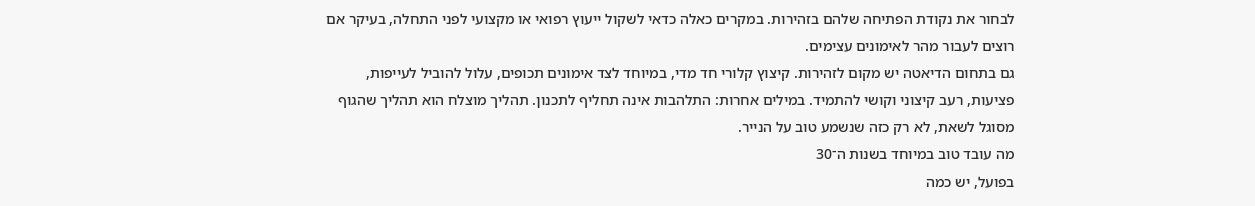לבחור את נקודת הפתיחה שלהם בזהירות. במקרים כאלה כדאי לשקול ייעוץ רפואי או מקצועי לפני התחלה, בעיקר אם רוצים לעבור מהר לאימונים עצימים.
גם בתחום הדיאטה יש מקום לזהירות. קיצוץ קלורי חד מדי, במיוחד לצד אימונים תכופים, עלול להוביל לעייפות, פציעות, רעב קיצוני וקושי להתמיד. במילים אחרות: התלהבות אינה תחליף לתכנון. תהליך מוצלח הוא תהליך שהגוף מסוגל לשאת, לא רק כזה שנשמע טוב על הנייר.
מה עובד טוב במיוחד בשנות ה־30
בפועל, יש כמה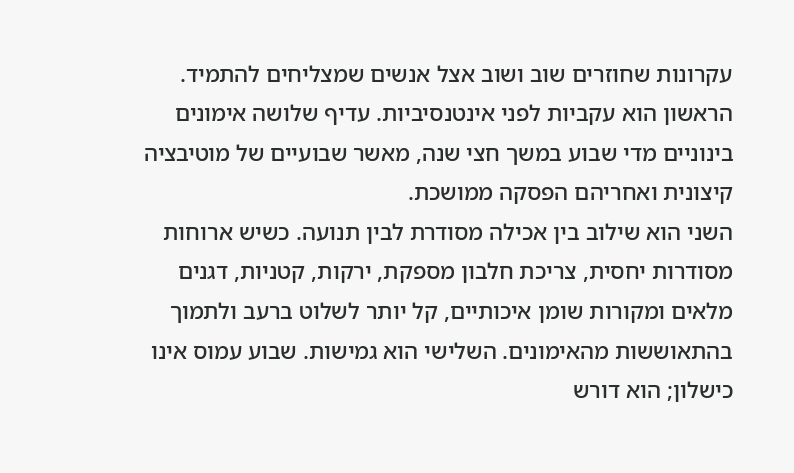עקרונות שחוזרים שוב ושוב אצל אנשים שמצליחים להתמיד. הראשון הוא עקביות לפני אינטנסיביות. עדיף שלושה אימונים בינוניים מדי שבוע במשך חצי שנה, מאשר שבועיים של מוטיבציה קיצונית ואחריהם הפסקה ממושכת.
השני הוא שילוב בין אכילה מסודרת לבין תנועה. כשיש ארוחות מסודרות יחסית, צריכת חלבון מספקת, ירקות, קטניות, דגנים מלאים ומקורות שומן איכותיים, קל יותר לשלוט ברעב ולתמוך בהתאוששות מהאימונים. השלישי הוא גמישות. שבוע עמוס אינו כישלון; הוא דורש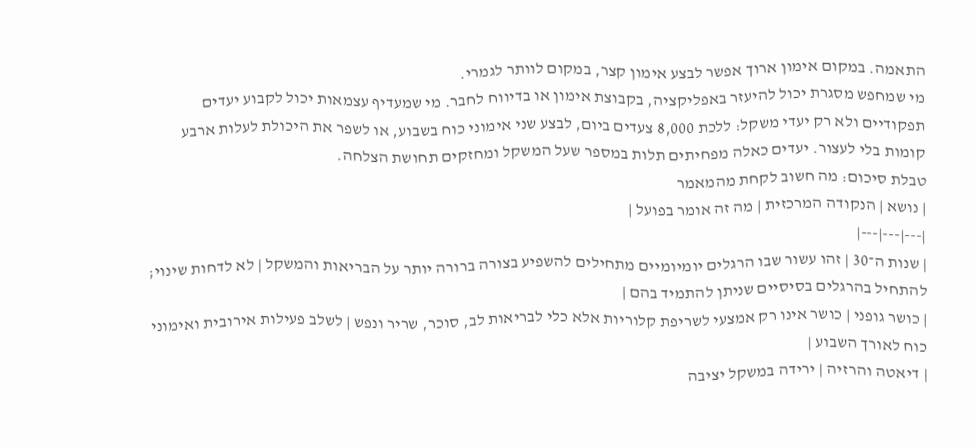התאמה. במקום אימון ארוך אפשר לבצע אימון קצר, במקום לוותר לגמרי.
מי שמחפש מסגרת יכול להיעזר באפליקציה, בקבוצת אימון או בדיווח לחבר. מי שמעדיף עצמאות יכול לקבוע יעדים תפקודיים ולא רק יעדי משקל: ללכת 8,000 צעדים ביום, לבצע שני אימוני כוח בשבוע, או לשפר את היכולת לעלות ארבע קומות בלי לעצור. יעדים כאלה מפחיתים תלות במספר שעל המשקל ומחזקים תחושת הצלחה.
טבלת סיכום: מה חשוב לקחת מהמאמר
| נושא | הנקודה המרכזית | מה זה אומר בפועל |
|---|---|---|
| שנות ה־30 | זהו עשור שבו הרגלים יומיומיים מתחילים להשפיע בצורה ברורה יותר על הבריאות והמשקל | לא לדחות שינוי; להתחיל בהרגלים בסיסיים שניתן להתמיד בהם |
| כושר גופני | כושר אינו רק אמצעי לשריפת קלוריות אלא כלי לבריאות לב, סוכר, שריר ונפש | לשלב פעילות אירובית ואימוני כוח לאורך השבוע |
| דיאטה והרזיה | ירידה במשקל יציבה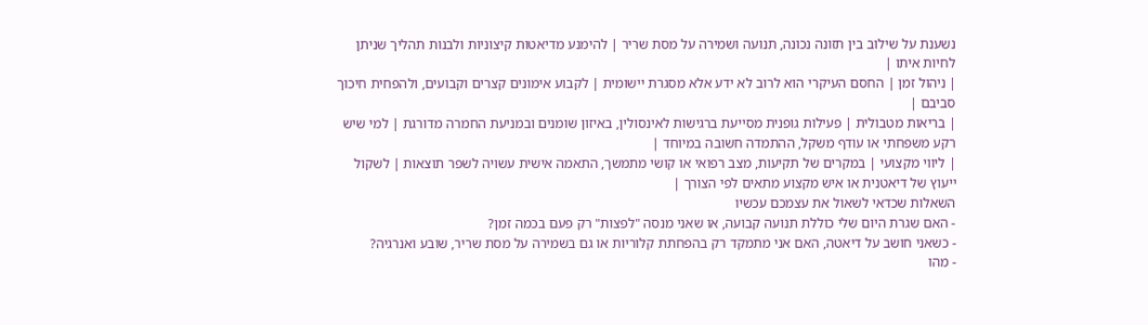נשענת על שילוב בין תזונה נכונה, תנועה ושמירה על מסת שריר | להימנע מדיאטות קיצוניות ולבנות תהליך שניתן לחיות איתו |
| ניהול זמן | החסם העיקרי הוא לרוב לא ידע אלא מסגרת יישומית | לקבוע אימונים קצרים וקבועים, ולהפחית חיכוך סביבם |
| בריאות מטבולית | פעילות גופנית מסייעת ברגישות לאינסולין, באיזון שומנים ובמניעת החמרה מדורגת | למי שיש רקע משפחתי או עודף משקל, ההתמדה חשובה במיוחד |
| ליווי מקצועי | במקרים של תקיעות, מצב רפואי או קושי מתמשך, התאמה אישית עשויה לשפר תוצאות | לשקול ייעוץ של דיאטנית או איש מקצוע מתאים לפי הצורך |
השאלות שכדאי לשאול את עצמכם עכשיו
- האם שגרת היום שלי כוללת תנועה קבועה, או שאני מנסה "לפצות" רק פעם בכמה זמן?
- כשאני חושב על דיאטה, האם אני מתמקד רק בהפחתת קלוריות או גם בשמירה על מסת שריר, שובע ואנרגיה?
- מהו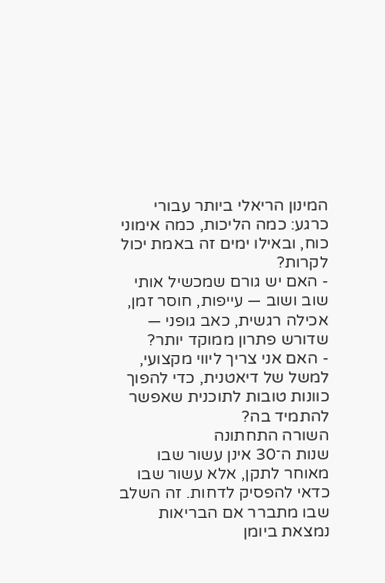המינון הריאלי ביותר עבורי כרגע: כמה הליכות, כמה אימוני כוח, ובאילו ימים זה באמת יכול לקרות?
- האם יש גורם שמכשיל אותי שוב ושוב — עייפות, חוסר זמן, אכילה רגשית, כאב גופני — שדורש פתרון ממוקד יותר?
- האם אני צריך ליווי מקצועי, למשל של דיאטנית, כדי להפוך כוונות טובות לתוכנית שאפשר להתמיד בה?
השורה התחתונה
שנות ה־30 אינן עשור שבו מאוחר לתקן, אלא עשור שבו כדאי להפסיק לדחות. זה השלב שבו מתברר אם הבריאות נמצאת ביומן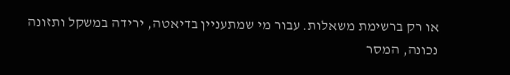או רק ברשימת משאלות. עבור מי שמתעניין בדיאטה, ירידה במשקל ותזונה נכונה, המסר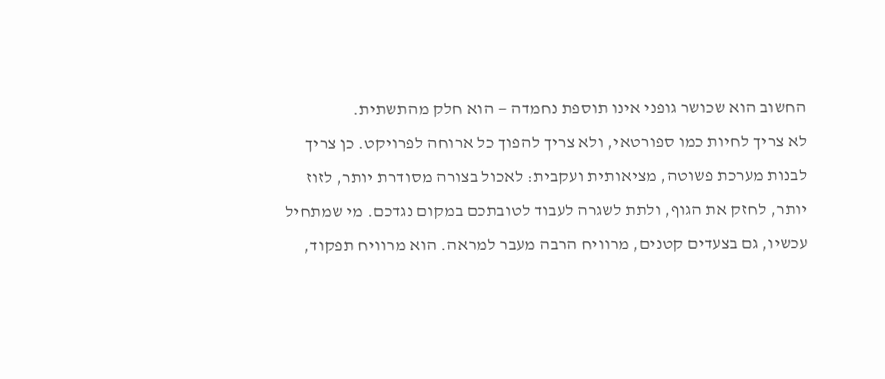החשוב הוא שכושר גופני אינו תוספת נחמדה — הוא חלק מהתשתית.
לא צריך לחיות כמו ספורטאי, ולא צריך להפוך כל ארוחה לפרויקט. כן צריך לבנות מערכת פשוטה, מציאותית ועקבית: לאכול בצורה מסודרת יותר, לזוז יותר, לחזק את הגוף, ולתת לשגרה לעבוד לטובתכם במקום נגדכם. מי שמתחיל עכשיו, גם בצעדים קטנים, מרוויח הרבה מעבר למראה. הוא מרוויח תפקוד,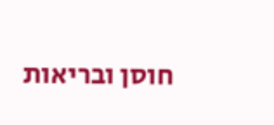חוסן ובריאות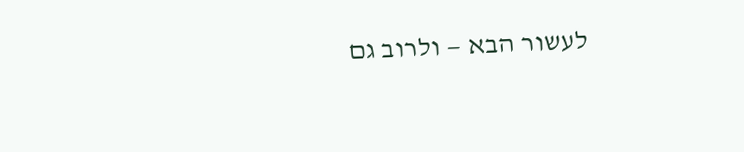לעשור הבא — ולרוב גם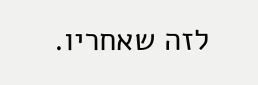לזה שאחריו.